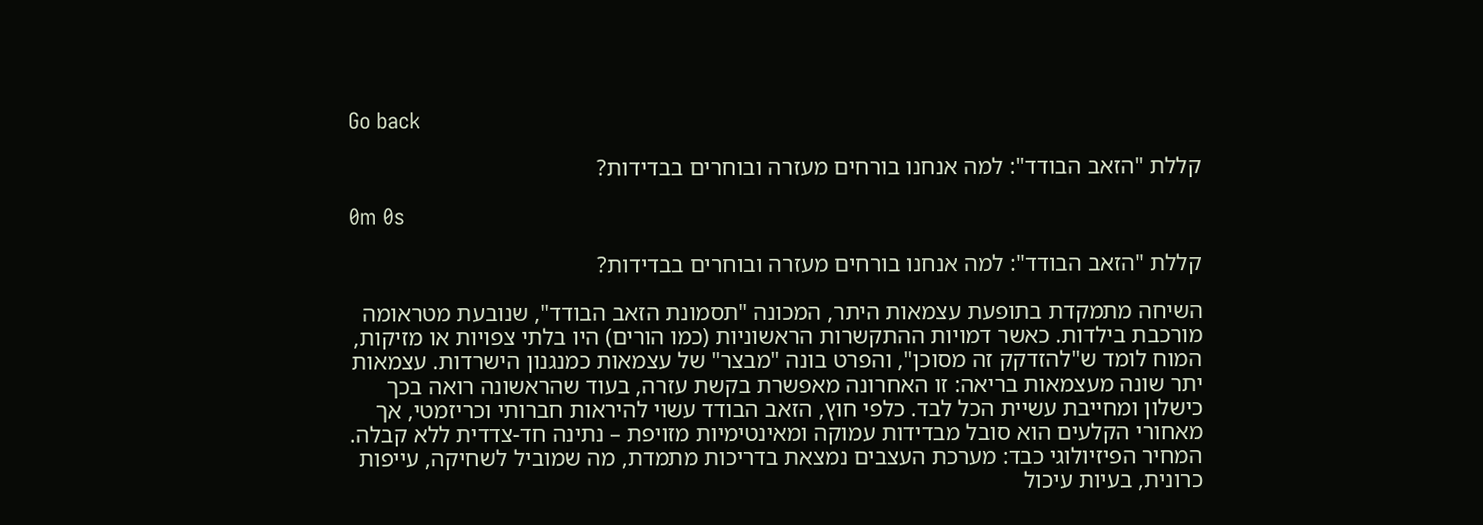Go back

קללת "הזאב הבודד": למה אנחנו בורחים מעזרה ובוחרים בבדידות?

0m 0s

קללת "הזאב הבודד": למה אנחנו בורחים מעזרה ובוחרים בבדידות?

השיחה מתמקדת בתופעת עצמאות היתר, המכונה "תסמונת הזאב הבודד", שנובעת מטראומה מורכבת בילדות. כאשר דמויות ההתקשרות הראשוניות (כמו הורים) היו בלתי צפויות או מזיקות, המוח לומד ש"להזדקק זה מסוכן", והפרט בונה "מבצר" של עצמאות כמנגנון הישרדות. עצמאות יתר שונה מעצמאות בריאה: זו האחרונה מאפשרת בקשת עזרה, בעוד שהראשונה רואה בכך כישלון ומחייבת עשיית הכל לבד. כלפי חוץ, הזאב הבודד עשוי להיראות חברותי וכריזמטי, אך מאחורי הקלעים הוא סובל מבדידות עמוקה ומאינטימיות מזויפת – נתינה חד-צדדית ללא קבלה. המחיר הפיזיולוגי כבד: מערכת העצבים נמצאת בדריכות מתמדת, מה שמוביל לשחיקה, עייפות כרונית, בעיות עיכול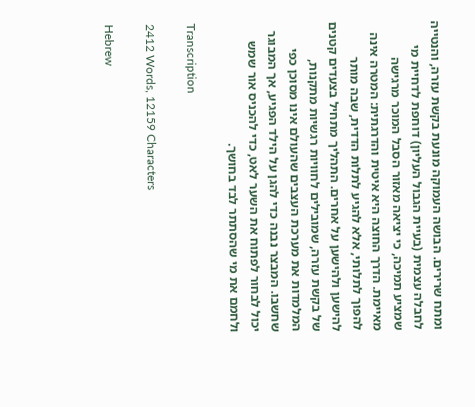ומתח שרירים. הבושה העמוקה מונעת בקשת עזרה, והנטייה לחבלה עצמית (בעיית הגבול העליון) דוחפת לדחיית מי שמציע תמיכה, כי יציאה מאזור הסבל המוכר מרגישה מאיימת. הדרך החוצה היא איטית והדרגתית: המטרה אינה להפוך לתלותי, אלא להגיע לתלות הדדית, שבה מותר להישען ולהישען על אחרים. התהליך מתחיל בצעדים קטנים של בקשת עזרה, שמובילים לחוויות רגשיות מתקנות, המלמדות את מערכת העצבים שהעולם אינו מסוכן כפי שחשבו. המבצר נבנה כדי להגן על הילד הפגיע, אך המבוגר יכול לבחור לפתוח את השער לאט, כדי להכניס אור שמש ולחמם את מי שהסתתר לבד בחושך.

Transcription

2412 Words, 12159 Characters

Hebrew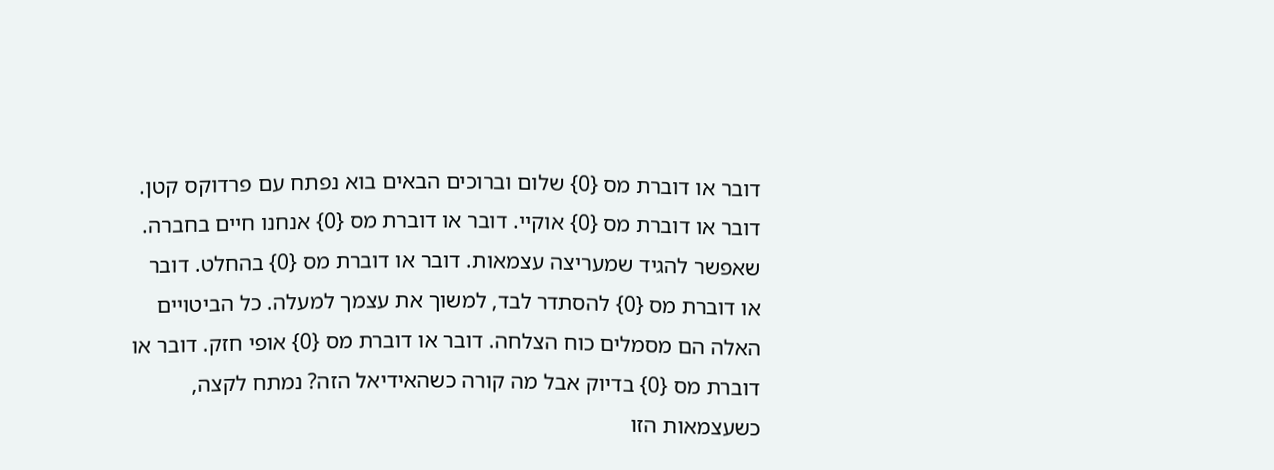דובר או דוברת מס {0} שלום וברוכים הבאים בוא נפתח עם פרדוקס קטן. דובר או דוברת מס {0} אוקיי. דובר או דוברת מס {0} אנחנו חיים בחברה. שאפשר להגיד שמעריצה עצמאות. דובר או דוברת מס {0} בהחלט. דובר או דוברת מס {0} להסתדר לבד, למשוך את עצמך למעלה. כל הביטויים האלה הם מסמלים כוח הצלחה. דובר או דוברת מס {0} אופי חזק. דובר או דוברת מס {0} בדיוק אבל מה קורה כשהאידיאל הזה? נמתח לקצה, כשעצמאות הזו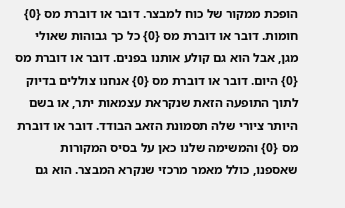הופכת ממקור של כוח למבצר. דובר או דוברת מס {0} חומות. דובר או דוברת מס {0} כל כך גבוהות שאולי מגן, אבל הוא גם קולע אותנו בפנים. דובר או דוברת מס {0} היום. דובר או דוברת מס {0} אנחנו צוללים בדיוק לתוך התופעה הזאת שנקראת עצמאות יתר, או בשם היותר ציורי שלה תסמונת הזאב הבודד. דובר או דוברת מס {0} והמשימה שלנו כאן על בסיס המקורות שאספנו, כולל מאמר מרכזי שנקרא המבצר. הוא גם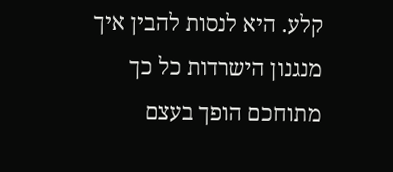קלע. היא לנסות להבין איך מנגנון הישרדות כל כך מתוחכם הופך בעצם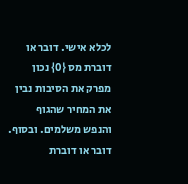לכלא אישי. דובר או דוברת מס {0} נכון מפרק את הסיבות נבין את המחיר שהגוף והנפש משלמים. ובסוף. דובר או דוברת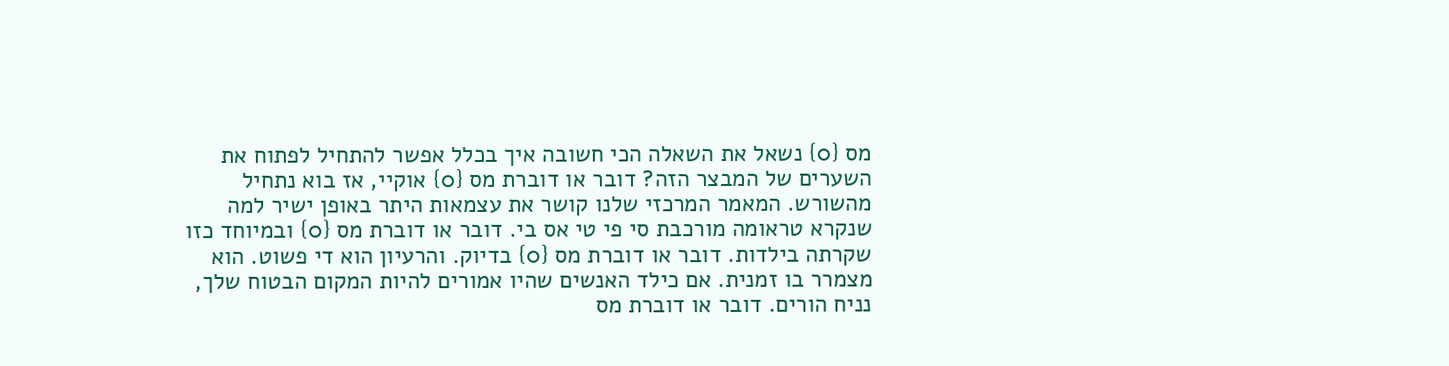מס {0} נשאל את השאלה הכי חשובה איך בכלל אפשר להתחיל לפתוח את השערים של המבצר הזה? דובר או דוברת מס {0} אוקיי, אז בוא נתחיל מהשורש. המאמר המרכזי שלנו קושר את עצמאות היתר באופן ישיר למה שנקרא טראומה מורכבת סי פי טי אס בי. דובר או דוברת מס {0} ובמיוחד כזו שקרתה בילדות. דובר או דוברת מס {0} בדיוק. והרעיון הוא די פשוט. הוא מצמרר בו זמנית. אם כילד האנשים שהיו אמורים להיות המקום הבטוח שלך, נניח הורים. דובר או דוברת מס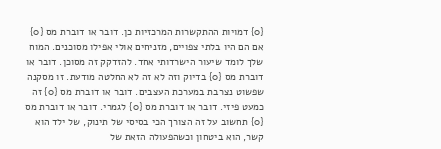{0} דמויות ההתקשרות המרכזיות כן. דובר או דוברת מס {0} אם הם היו בלתי צפויים, מזניחים אולי אפילו מסוכנים. המוח שלך לומד שיעור הישרדותי אחד. להזדקק זה מסוכן. דובר או דוברת מס {0} בדיוק וזה לא זה לא החלטה מודעת. זו מסקנה שפשוט נצרבת במערכת העצבים. דובר או דוברת מס {0} זה כמעט פיזי. דובר או דוברת מס {0} לגמרי. דובר או דוברת מס {0} תחשוב על זה הצורך הכי בסיסי של תינוק, של ילד הוא קשר, הוא ביטחון וכשהפעולה הזאת של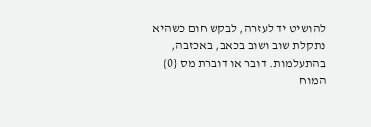להושיט יד לעזרה, לבקש חום כשהיא נתקלת שוב ושוב בכאב, באכזבה, בהתעלמות. דובר או דוברת מס {0} המוח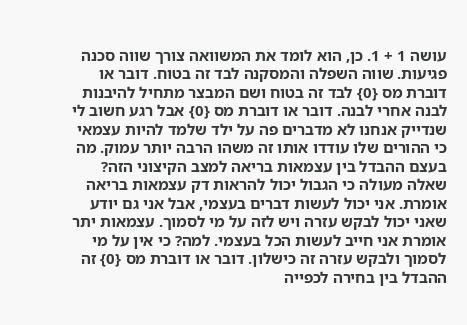עושה 1 + 1. כן, הוא לומד את המשוואה צורך שווה סכנה פגיעות. שווה השפלה והמסקנה לבד זה בטוח. דובר או דוברת מס {0} לבד זה בטוח ושם המבצר מתחיל להיבנות לבנה אחרי לבנה. דובר או דוברת מס {0} אבל רגע חשוב לי שנדייק אנחנו לא מדברים פה על ילד שלמד להיות עצמאי כי ההורים שלו עודדו אותו זה משהו הרבה יותר עמוק. מה בעצם ההבדל בין עצמאות בריאה למצב הקיצוני הזה? שאלה מעולה כי הגבול יכול להראות דק עצמאות בריאה אומרת. אני יכול לעשות דברים בעצמי, אבל אני גם יודע שאני יכול לבקש עזרה ויש לזה על מי לסמוך. עצמאות יתר אומרת אני חייב לעשות הכל בעצמי. למה? כי אין על מי לסמוך ולבקש עזרה זה כישלון. דובר או דוברת מס {0} זה ההבדל בין בחירה לכפייה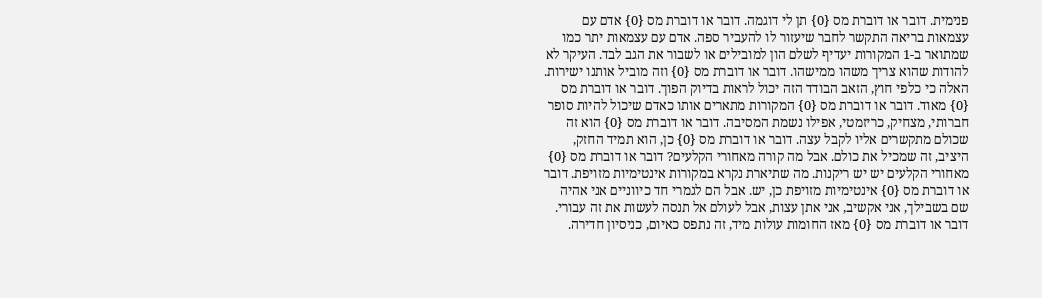פנימית. דובר או דוברת מס {0} תן לי דוגמה. דובר או דוברת מס {0} אדם עם עצמאות בריאה התקשר לחבר שיעזור לו להעביר ספה. אדם עם עצמאות יתר כמו שמתואר ב-1 המקורות יעדיף לשלם הון למובילים או לשבור את הגב לבד. העיקר לא להודות שהוא צריך משהו ממישהו. דובר או דוברת מס {0} וזה מוביל אותנו ישירות. האלה כי כלפי חוץ, הזאב הבודד הזה יכול לראות בדיוק הפוך. דובר או דוברת מס {0} מאוד. דובר או דוברת מס {0} המקורות מתארים אותו כאדם שיכול להיות סופר חברותי, מצחיק, כריזמטי, אפילו נשמת המסיבה. דובר או דוברת מס {0} הוא זה שכולם מתקשרים אליו לקבל עצה. דובר או דוברת מס {0} כן, הוא תמיד החזק, היציב, זה שמכיל את כולם. אבל מה קורה מאחורי הקלעים? דובר או דוברת מס {0} מאחורי הקלעים יש יש ריקנות. מה שתיארת נקרא במקורות אינטימיות מזויפת. דובר או דוברת מס {0} אינטימיות מזויפת כן, יש. אבל הם לגמרי חד כיווניים אני אהיה שם בשבילך, אני אקשיב, אני אתן עצות, אבל לעולם אל תנסה לעשות את זה עבורי. דובר או דוברת מס {0} מאז החומות עולות מיד, זה נתפס כאיום, כניסיון חדירה.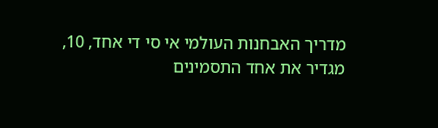מדריך האבחנות העולמי אי סי די אחד, 10, מגדיר את אחד התסמינים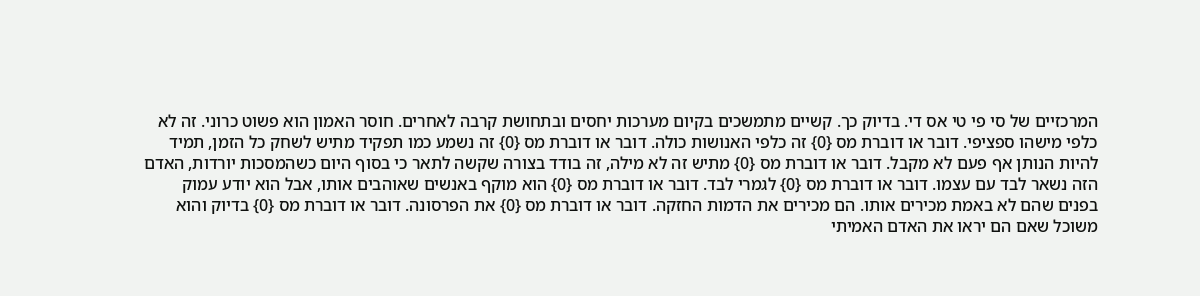המרכזיים של סי פי טי אס די. בדיוק כך. קשיים מתמשכים בקיום מערכות יחסים ובתחושת קרבה לאחרים. חוסר האמון הוא פשוט כרוני. זה לא כלפי מישהו ספציפי. דובר או דוברת מס {0} זה כלפי האנושות כולה. דובר או דוברת מס {0} זה נשמע כמו תפקיד מתיש לשחק כל הזמן, תמיד להיות הנותן אף פעם לא מקבל. דובר או דוברת מס {0} מתיש זה לא מילה, זה בודד בצורה שקשה לתאר כי בסוף היום כשהמסכות יורדות, האדם הזה נשאר לבד עם עצמו. דובר או דוברת מס {0} לגמרי לבד. דובר או דוברת מס {0} הוא מוקף באנשים שאוהבים אותו, אבל הוא יודע עמוק בפנים שהם לא באמת מכירים אותו. הם מכירים את הדמות החזקה. דובר או דוברת מס {0} את הפרסונה. דובר או דוברת מס {0} בדיוק והוא משוכל שאם הם יראו את האדם האמיתי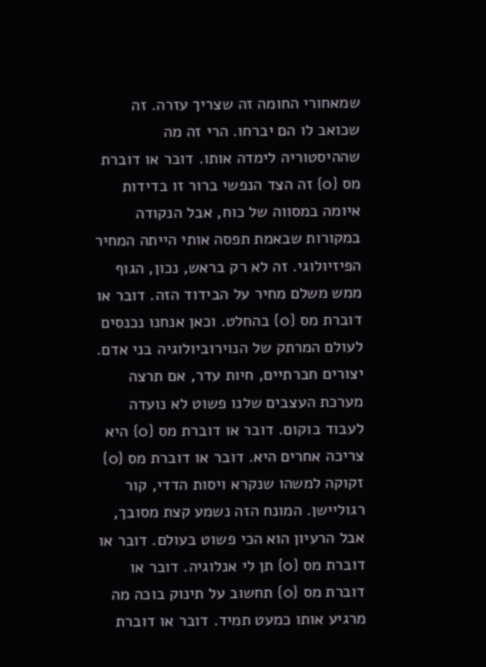שמאחורי החומה זה שצריך עזרה. זה שכואב לו הם יברחו. הרי זה מה שההיסטוריה לימדה אותו. דובר או דוברת מס {0} זה הצד הנפשי ברור זו בדידות איומה במסווה של כוח, אבל הנקודה במקורות שבאמת תפסה אותי הייתה המחיר הפיזיולוגי. זה לא רק בראש, נכון, הגוף ממש משלם מחיר על הבידוד הזה. דובר או דוברת מס {0} בהחלט. וכאן אנחנו נכנסים לעולם המרתק של הנוירוביולוגיה בני אדם. יצורים חברתיים, חיות עדר, אם תרצה מערכת העצבים שלנו פשוט לא נועדה לעבוד בוקום. דובר או דוברת מס {0} היא צריכה אחרים היא. דובר או דוברת מס {0} זקוקה למשהו שנקרא ויסות הדדי, קור רגוליישן. המונח הזה נשמע קצת מסובך, אבל הרעיון הוא הכי פשוט בעולם. דובר או דוברת מס {0} תן לי אנלוגיה. דובר או דוברת מס {0} תחשוב על תינוק בוכה מה מרגיע אותו כמעט תמיד. דובר או דוברת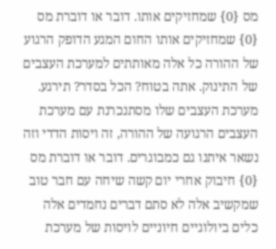מס {0} שמחזיקים אותו. דובר או דוברת מס {0} שמחזיקים אותו החום המגע הדופק הרגוע של ההורה כל אלה מאותתים למערכת העצבים של התינוק. אתה בטוח? הכל בסדר? תירגע. מערכת העצבים שלו מסתנכרנת עם מערכת העצבים הרגועה של ההורה, זה ויסות הדדי וזה נשאר איתנו גם כמבוגרים. דובר או דוברת מס {0} חיבוק אחרי יום קשה שיחה עם חבר טוב שמקשיב אלה לא סתם דברים נחמדים אלה כלים ביולוגיים חיוניים לויסות של מערכת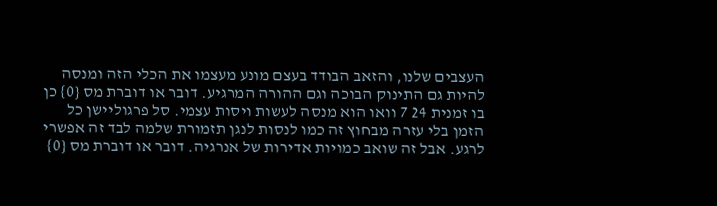העצבים שלנו, והזאב הבודד בעצם מונע מעצמו את הכלי הזה ומנסה להיות גם התינוק הבוכה וגם ההורה המרגיע. דובר או דוברת מס {0} כן בו זמנית 24 7 וואו הוא מנסה לעשות ויסות עצמי. סל פרגוליישן כל הזמן בלי עזרה מבחוץ זה כמו לנסות לנגן תזמורת שלמה לבד זה אפשרי לרגע. אבל זה שואב כמויות אדירות של אנרגיה. דובר או דוברת מס {0}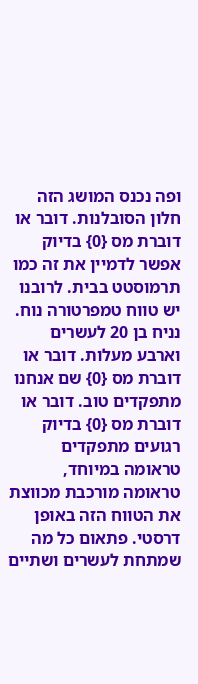ופה נכנס המושג הזה חלון הסובלנות. דובר או דוברת מס {0} בדיוק אפשר לדמיין את זה כמו תרמוסטט בבית. לרובנו יש טווח טמפרטורה נוח. נניח בן 20 לעשרים וארבע מעלות. דובר או דוברת מס {0} שם אנחנו מתפקדים טוב. דובר או דוברת מס {0} בדיוק רגועים מתפקדים טראומה במיוחד, טראומה מורכבת מכווצת את הטווח הזה באופן דרסטי. פתאום כל מה שמתחת לעשרים ושתיים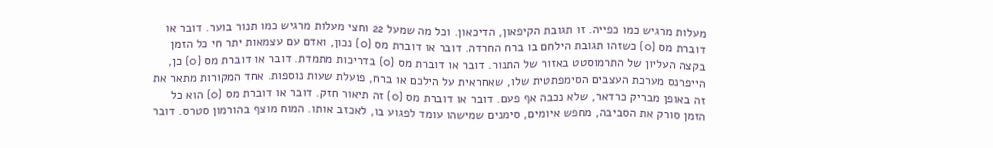מעלות מרגיש כמו כפייה. זו תגובת הקיפאון, הדיכאון. וכל מה שמעל 22 וחצי מעלות מרגיש כמו תנור בוער. דובר או דוברת מס {0} כשזהו תגובת הילחם בו ברח החרדה. דובר או דוברת מס {0} נכון, ואדם עם עצמאות יתר חי כל הזמן בקצה העליון של התרמוסטט באזור של התנור. דובר או דוברת מס {0} בדריכות מתמדת. דובר או דוברת מס {0} כן, הייפרנס מערכת העצבים הסימפתטית שלו, שאחראית על הילכם או ברח, פועלת שעות נוספות. אחד המקורות מתאר את זה באופן מבריק כרדאר, שלא נכבה אף פעם. דובר או דוברת מס {0} זה תיאור חזק. דובר או דוברת מס {0} הוא כל הזמן סורק את הסביבה, מחפש איומים, סימנים שמישהו עומד לפגוע בו, לאכזב אותו. המוח מוצף בהורמון סטרס. דובר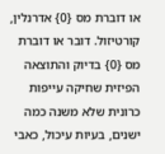או דוברת מס {0} אדרנלין, קורטיזול. דובר או דוברת מס {0} בדיוק והתוצאה הפיזית שחיקה עייפות כרונית שלא משנה כמה ישנים, בעיות עיכול, כאבי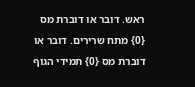ראש. דובר או דוברת מס {0} מתח שרירים. דובר או דוברת מס {0} תמידי הגוף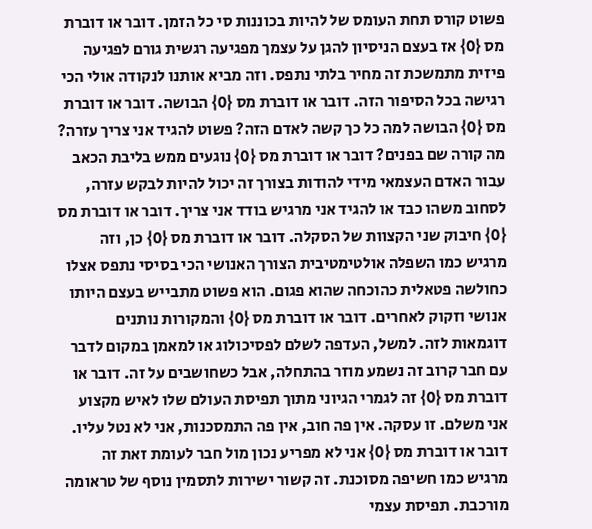פשוט קורס תחת העומס של להיות בכוננות סי כל הזמן. דובר או דוברת מס {0} אז בעצם הניסיון להגן על עצמך מפגיעה רגשית גורם לפגיעה פיזית מתמשכת זה מחיר בלתי נתפס. וזה מביא אותנו לנקודה אולי הכי רגישה בכל הסיפור הזה. דובר או דוברת מס {0} הבושה. דובר או דוברת מס {0} הבושה למה כל כך קשה לאדם הזה? פשוט להגיד אני צריך עזרה? מה קורה שם בפנים? דובר או דוברת מס {0} נוגעים ממש בליבת הכאב עבור האדם העצמאי מידי להודות בצורך זה יכול להיות לבקש עזרה, לסחוב משהו כבד או להגיד אני מרגיש בודד אני צריך. דובר או דוברת מס {0} חיבוק שני הקצוות של הסקלה. דובר או דוברת מס {0} כן, וזה מרגיש כמו השפלה אולטימטיבית הצורך האנושי הכי בסיסי נתפס אצלו כחולשה פטאלית כהוכחה שהוא פגום. הוא פשוט מתבייש בעצם היותו אנושי וזקוק לאחרים. דובר או דוברת מס {0} והמקורות נותנים דוגמאות לזה. למשל, העדפה לשלם לפסיכולוג או למאמן במקום לדבר עם חבר קרוב זה נשמע מוזר בהתחלה, אבל כשחושבים על זה. דובר או דוברת מס {0} זה לגמרי הגיוני מתוך תפיסת העולם שלו לאיש מקצוע אני משלם. זו עסקה. אין פה חוב, אין פה התמסכנות, אני לא נטל עליו. דובר או דוברת מס {0} אני לא מפריע נכון מול חבר לעומת זאת זה מרגיש כמו חשיפה מסוכנת. זה קשור ישירות לתסמין נוסף של טראומה מורכבת. תפיסת עצמי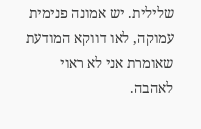שלילית. יש אמונה פנימית עמוקה, לאו דווקא המודעת שאומרת אני לא ראוי לאהבה.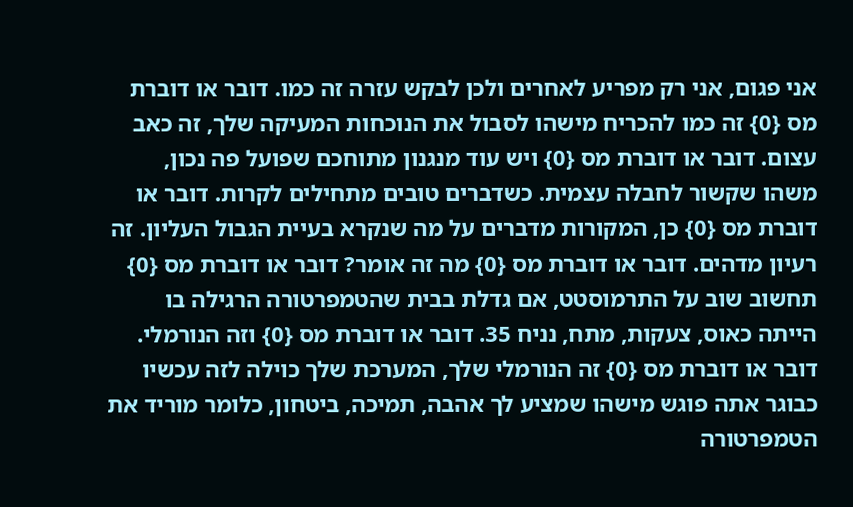אני פגום, אני רק מפריע לאחרים ולכן לבקש עזרה זה כמו. דובר או דוברת מס {0} זה כמו להכריח מישהו לסבול את הנוכחות המעיקה שלך, זה כאב עצום. דובר או דוברת מס {0} ויש עוד מנגנון מתוחכם שפועל פה נכון, משהו שקשור לחבלה עצמית. כשדברים טובים מתחילים לקרות. דובר או דוברת מס {0} כן, המקורות מדברים על מה שנקרא בעיית הגבול העליון. זה רעיון מדהים. דובר או דוברת מס {0} מה זה אומר? דובר או דוברת מס {0} תחשוב שוב על התרמוסטט, אם גדלת בבית שהטמפרטורה הרגילה בו הייתה כאוס, צעקות, מתח, נניח 35. דובר או דוברת מס {0} וזה הנורמלי. דובר או דוברת מס {0} זה הנורמלי שלך, המערכת שלך כוילה לזה עכשיו כבוגר אתה פוגש מישהו שמציע לך אהבה, תמיכה, ביטחון, כלומר מוריד את הטמפרטורה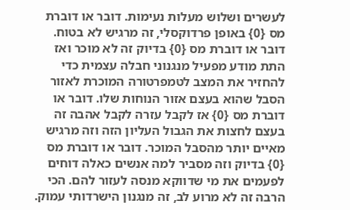לעשרים ושלוש מעלות נעימות. דובר או דוברת מס {0} באופן פרדוקסלי, זה מרגיש לא בטוח. דובר או דוברת מס {0} בדיוק זה לא מוכר ואז התת מודע מפעיל מנגנוני חבלה עצמית כדי להחזיר את המצב לטמפרטורה המוכרת לאזור הסבל שהוא בעצם אזור הנוחות שלו. דובר או דוברת מס {0} אז לקבל עזרה לקבל אהבה זה בעצם לחצות את הגבול העליון הזה וזה מרגיש מאיים יותר מהסבל המוכר. דובר או דוברת מס {0} בדיוק וזה מסביר למה אנשים כאלה דוחים לפעמים את מי שדווקא מנסה לעזור להם. הכי הרבה זה לא מרוע לב, זה מנגנון הישרדותי עמוק.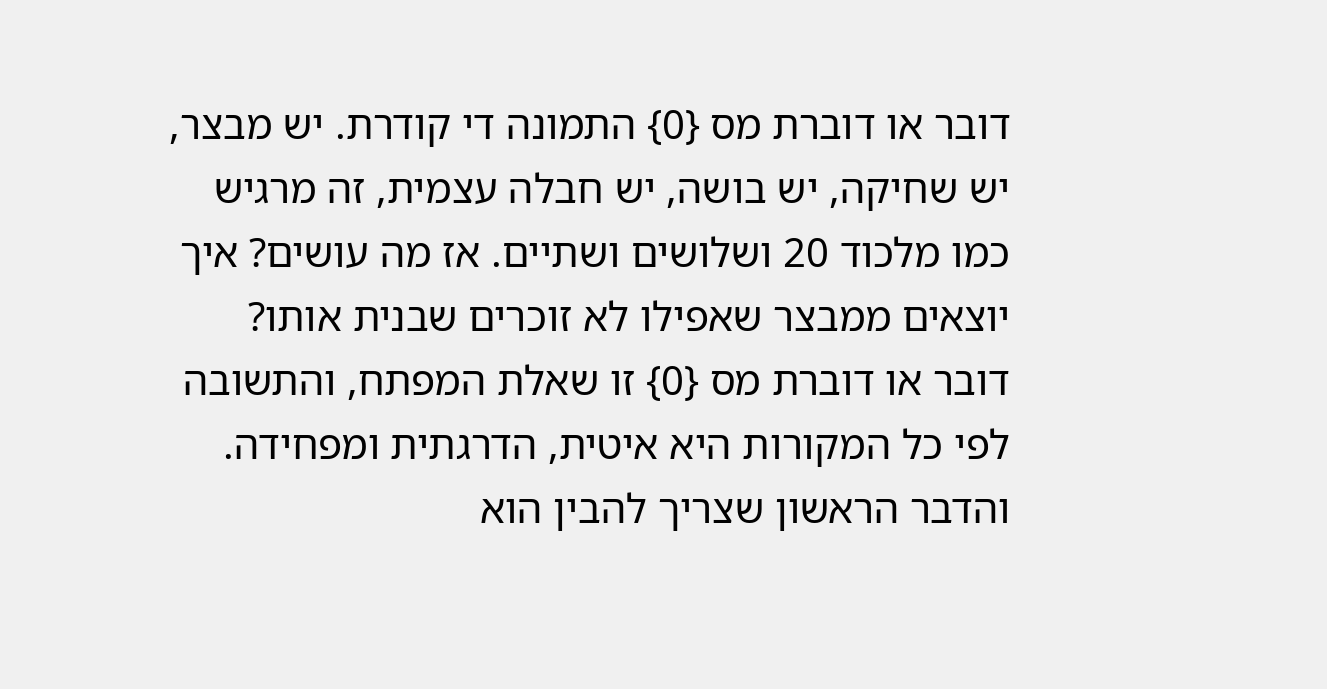דובר או דוברת מס {0} התמונה די קודרת. יש מבצר, יש שחיקה, יש בושה, יש חבלה עצמית, זה מרגיש כמו מלכוד 20 ושלושים ושתיים. אז מה עושים? איך יוצאים ממבצר שאפילו לא זוכרים שבנית אותו? דובר או דוברת מס {0} זו שאלת המפתח, והתשובה לפי כל המקורות היא איטית, הדרגתית ומפחידה. והדבר הראשון שצריך להבין הוא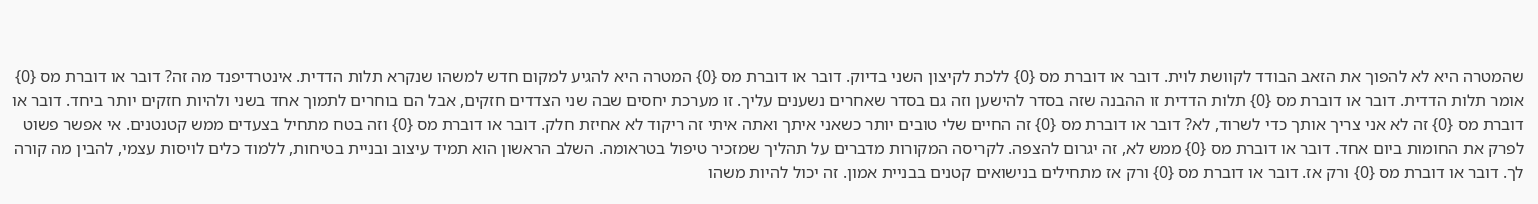שהמטרה היא לא להפוך את הזאב הבודד לקוושת לוית. דובר או דוברת מס {0} ללכת לקיצון השני בדיוק. דובר או דוברת מס {0} המטרה היא להגיע למקום חדש למשהו שנקרא תלות הדדית. אינטרדיפנד מה זה? דובר או דוברת מס {0} אומר תלות הדדית. דובר או דוברת מס {0} תלות הדדית זו ההבנה שזה בסדר להישען וזה גם בסדר שאחרים נשענים עליך. זו מערכת יחסים שבה שני הצדדים חזקים, אבל הם בוחרים לתמוך אחד בשני ולהיות חזקים יותר ביחד. דובר או דוברת מס {0} זה לא אני צריך אותך כדי לשרוד, לא? דובר או דוברת מס {0} זה החיים שלי טובים יותר כשאני איתך ואתה איתי זה ריקוד לא אחיזת חלק. דובר או דוברת מס {0} וזה בטח מתחיל בצעדים ממש קטנטנים. אי אפשר פשוט לפרק את החומות ביום אחד. דובר או דוברת מס {0} ממש לא, זה יגרום להצפה. לקריסה המקורות מדברים על תהליך שמזכיר טיפול בטראומה. השלב הראשון הוא תמיד עיצוב ובניית בטיחות, ללמוד כלים לויסות עצמי, להבין מה קורה לך. דובר או דוברת מס {0} ורק אז. דובר או דוברת מס {0} ורק אז מתחילים בנישואים קטנים בבניית אמון. זה יכול להיות משהו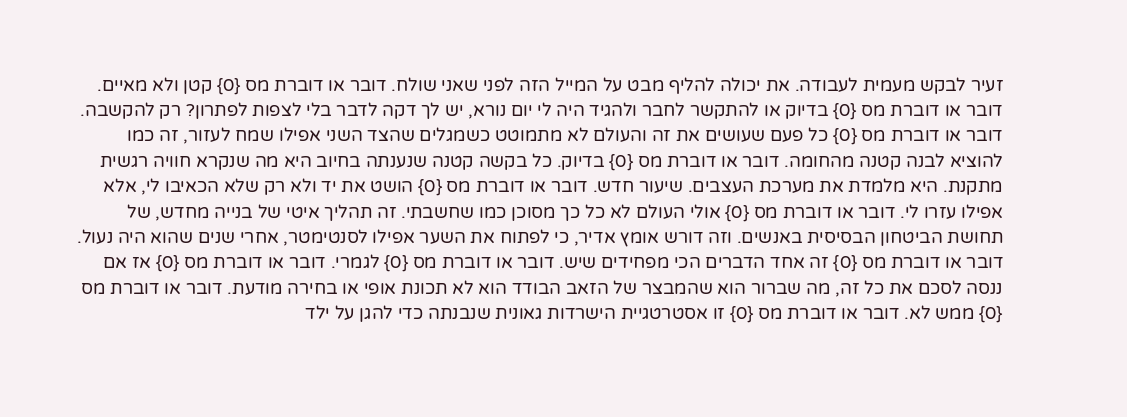זעיר לבקש מעמית לעבודה. את יכולה להליף מבט על המייל הזה לפני שאני שולח. דובר או דוברת מס {0} קטן ולא מאיים. דובר או דוברת מס {0} בדיוק או להתקשר לחבר ולהגיד היה לי יום נורא, יש לך דקה לדבר בלי לצפות לפתרון? רק להקשבה. דובר או דוברת מס {0} כל פעם שעושים את זה והעולם לא מתמוטט כשמגלים שהצד השני אפילו שמח לעזור, זה כמו להוציא לבנה קטנה מהחומה. דובר או דוברת מס {0} בדיוק. כל בקשה קטנה שנענתה בחיוב היא מה שנקרא חוויה רגשית מתקנת. היא מלמדת את מערכת העצבים. שיעור חדש. דובר או דוברת מס {0} הושט את יד ולא רק שלא הכאיבו לי, אלא אפילו עזרו לי. דובר או דוברת מס {0} אולי העולם לא כל כך מסוכן כמו שחשבתי. זה תהליך איטי של בנייה מחדש, של תחושת הביטחון הבסיסית באנשים. וזה דורש אומץ אדיר, כי לפתוח את השער אפילו לסנטימטר, אחרי שנים שהוא היה נעול. דובר או דוברת מס {0} זה אחד הדברים הכי מפחידים שיש. דובר או דוברת מס {0} לגמרי. דובר או דוברת מס {0} אז אם ננסה לסכם את כל זה, מה שברור הוא שהמבצר של הזאב הבודד הוא לא תכונת אופי או בחירה מודעת. דובר או דוברת מס {0} ממש לא. דובר או דוברת מס {0} זו אסטרטגיית הישרדות גאונית שנבנתה כדי להגן על ילד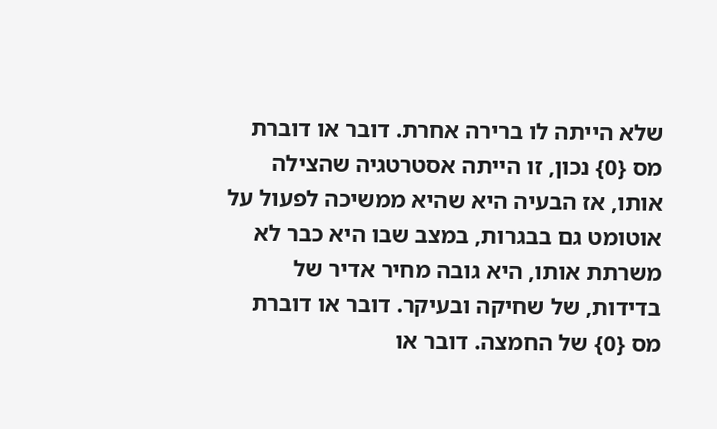שלא הייתה לו ברירה אחרת. דובר או דוברת מס {0} נכון, זו הייתה אסטרטגיה שהצילה אותו, אז הבעיה היא שהיא ממשיכה לפעול על אוטומט גם בבגרות, במצב שבו היא כבר לא משרתת אותו, היא גובה מחיר אדיר של בדידות, של שחיקה ובעיקר. דובר או דוברת מס {0} של החמצה. דובר או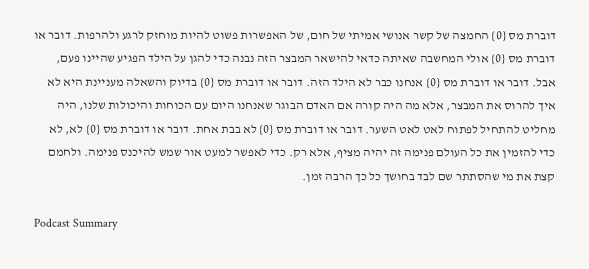דוברת מס {0} החמצה של קשר אנושי אמיתי של חום, של האפשרות פשוט להיות מוחזק לרגע ולהרפות. דובר או דוברת מס {0} אולי המחשבה שאיתה כדאי להישאר המבצר הזה נבנה כדי להגן על הילד הפגיע שהיינו פעם, אבל. דובר או דוברת מס {0} אנחנו כבר לא הילד הזה. דובר או דוברת מס {0} בדיוק והשאלה מעניינת היא לא איך להרוס את המבצר, אלא מה היה קורה אם האדם הבוגר שאנחנו היום עם הכוחות והיכולות שלנו, היה מחליט להתחיל לפתוח לאט לאט השער. דובר או דוברת מס {0} לא בבת אחת. דובר או דוברת מס {0} לא, לא כדי להזמין את כל העולם פנימה זה יהיה מציף, אלא רק. כדי לאפשר למעט אור שמש להיכנס פנימה. ולחמם קצת את מי שהסתתר שם לבד בחושך כל כך הרבה זמן.

Podcast Summary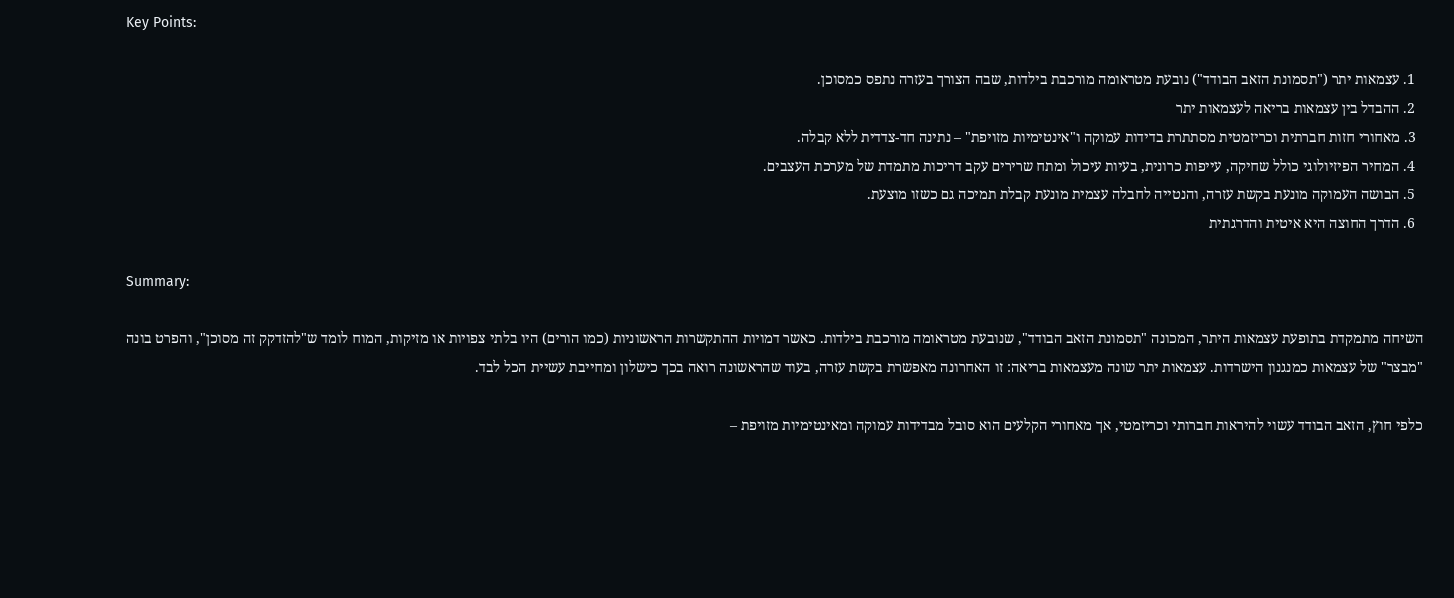Key Points:

  1. עצמאות יתר ("תסמונת הזאב הבודד") נובעת מטראומה מורכבת בילדות, שבה הצורך בעזרה נתפס כמסוכן.
  2. ההבדל בין עצמאות בריאה לעצמאות יתר
  3. מאחורי חזות חברתית וכריזמטית מסתתרת בדידות עמוקה ו"אינטימיות מזויפת" – נתינה חד-צדדית ללא קבלה.
  4. המחיר הפיזיולוגי כולל שחיקה, עייפות כרונית, בעיות עיכול ומתח שרירים עקב דריכות מתמדת של מערכת העצבים.
  5. הבושה העמוקה מונעת בקשת עזרה, והנטייה לחבלה עצמית מונעת קבלת תמיכה גם כשזו מוצעת.
  6. הדרך החוצה היא איטית והדרגתית

Summary:

השיחה מתמקדת בתופעת עצמאות היתר, המכונה "תסמונת הזאב הבודד", שנובעת מטראומה מורכבת בילדות. כאשר דמויות ההתקשרות הראשוניות (כמו הורים) היו בלתי צפויות או מזיקות, המוח לומד ש"להזדקק זה מסוכן", והפרט בונה "מבצר" של עצמאות כמנגנון הישרדות. עצמאות יתר שונה מעצמאות בריאה: זו האחרונה מאפשרת בקשת עזרה, בעוד שהראשונה רואה בכך כישלון ומחייבת עשיית הכל לבד.

כלפי חוץ, הזאב הבודד עשוי להיראות חברותי וכריזמטי, אך מאחורי הקלעים הוא סובל מבדידות עמוקה ומאינטימיות מזויפת –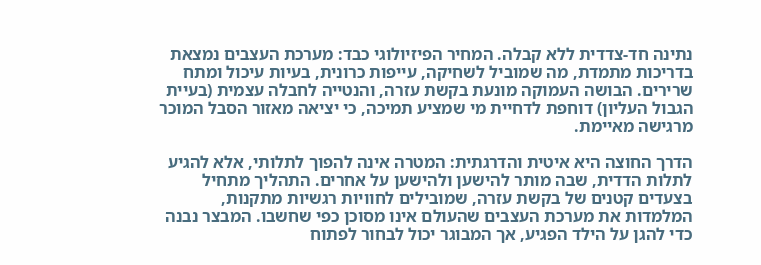נתינה חד-צדדית ללא קבלה. המחיר הפיזיולוגי כבד: מערכת העצבים נמצאת בדריכות מתמדת, מה שמוביל לשחיקה, עייפות כרונית, בעיות עיכול ומתח שרירים. הבושה העמוקה מונעת בקשת עזרה, והנטייה לחבלה עצמית (בעיית הגבול העליון) דוחפת לדחיית מי שמציע תמיכה, כי יציאה מאזור הסבל המוכר מרגישה מאיימת.

הדרך החוצה היא איטית והדרגתית: המטרה אינה להפוך לתלותי, אלא להגיע לתלות הדדית, שבה מותר להישען ולהישען על אחרים. התהליך מתחיל בצעדים קטנים של בקשת עזרה, שמובילים לחוויות רגשיות מתקנות, המלמדות את מערכת העצבים שהעולם אינו מסוכן כפי שחשבו. המבצר נבנה כדי להגן על הילד הפגיע, אך המבוגר יכול לבחור לפתוח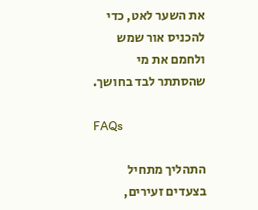את השער לאט, כדי להכניס אור שמש ולחמם את מי שהסתתר לבד בחושך.

FAQs

התהליך מתחיל בצעדים זעירים,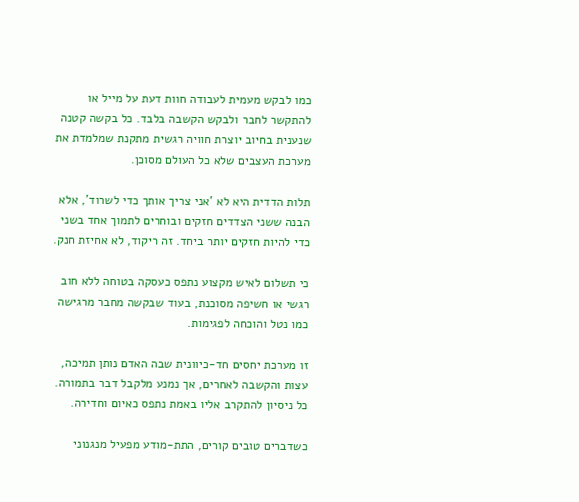כמו לבקש מעמית לעבודה חוות דעת על מייל או להתקשר לחבר ולבקש הקשבה בלבד. כל בקשה קטנה שנענית בחיוב יוצרת חוויה רגשית מתקנת שמלמדת את מערכת העצבים שלא כל העולם מסוכן.

תלות הדדית היא לא 'אני צריך אותך כדי לשרוד', אלא הבנה ששני הצדדים חזקים ובוחרים לתמוך אחד בשני כדי להיות חזקים יותר ביחד. זה ריקוד, לא אחיזת חנק.

כי תשלום לאיש מקצוע נתפס כעסקה בטוחה ללא חוב רגשי או חשיפה מסוכנת, בעוד שבקשה מחבר מרגישה כמו נטל והוכחה לפגימות.

זו מערכת יחסים חד-כיוונית שבה האדם נותן תמיכה, עצות והקשבה לאחרים, אך נמנע מלקבל דבר בתמורה. כל ניסיון להתקרב אליו באמת נתפס כאיום וחדירה.

כשדברים טובים קורים, התת-מודע מפעיל מנגנוני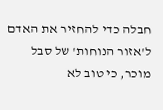חבלה כדי להחזיר את האדם ל'אזור הנוחות' של סבל מוכר, כי טוב לא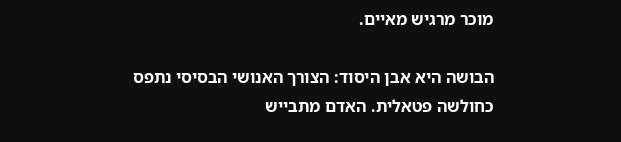מוכר מרגיש מאיים.

הבושה היא אבן היסוד: הצורך האנושי הבסיסי נתפס כחולשה פטאלית. האדם מתבייש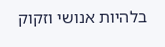בלהיות אנושי וזקוק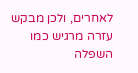לאחרים, ולכן מבקש עזרה מרגיש כמו השפלה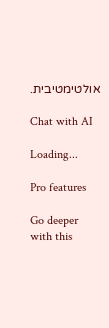אולטימטיבית.

Chat with AI

Loading...

Pro features

Go deeper with this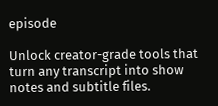episode

Unlock creator-grade tools that turn any transcript into show notes and subtitle files.